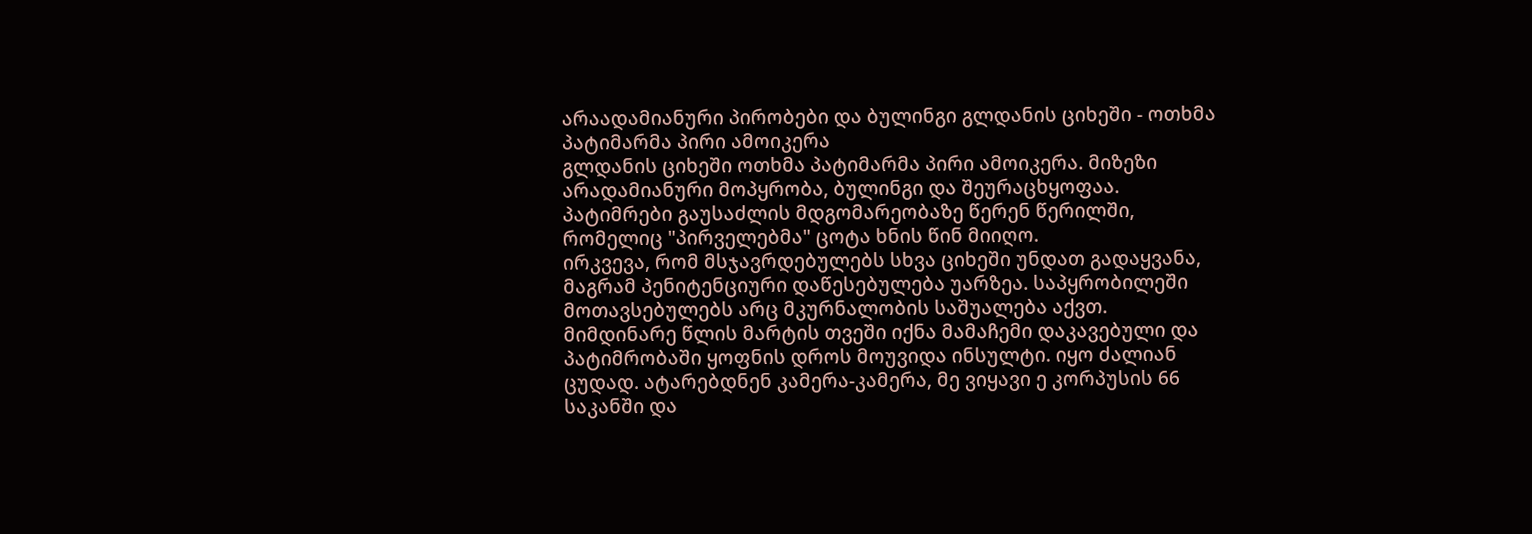არაადამიანური პირობები და ბულინგი გლდანის ციხეში - ოთხმა პატიმარმა პირი ამოიკერა
გლდანის ციხეში ოთხმა პატიმარმა პირი ამოიკერა. მიზეზი არადამიანური მოპყრობა, ბულინგი და შეურაცხყოფაა. პატიმრები გაუსაძლის მდგომარეობაზე წერენ წერილში, რომელიც "პირველებმა" ცოტა ხნის წინ მიიღო.
ირკვევა, რომ მსჯავრდებულებს სხვა ციხეში უნდათ გადაყვანა, მაგრამ პენიტენციური დაწესებულება უარზეა. საპყრობილეში მოთავსებულებს არც მკურნალობის საშუალება აქვთ.
მიმდინარე წლის მარტის თვეში იქნა მამაჩემი დაკავებული და პატიმრობაში ყოფნის დროს მოუვიდა ინსულტი. იყო ძალიან ცუდად. ატარებდნენ კამერა-კამერა, მე ვიყავი ე კორპუსის 66 საკანში და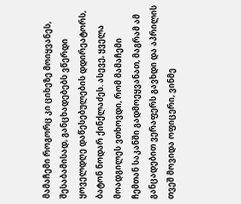მამაჩემი როგორც კი ციხეზე მოიყვანეს, შესაბამისად, განცხადებებს ვწერდი ყოველდღე დაწესებულების დდირეატორს, ბატონ ნოდარ ქინქლაძეს. ასევე, ყველა მოადგილეს ვთხოვდი, რომ მამაჩემი ჩემთან საკანში გადმოეყვანათ, მაგრამ ამ განცადებით ვერაფერს გავხდი და აპრილის თვეშ მოვიდა ოფიცერი, ვინმე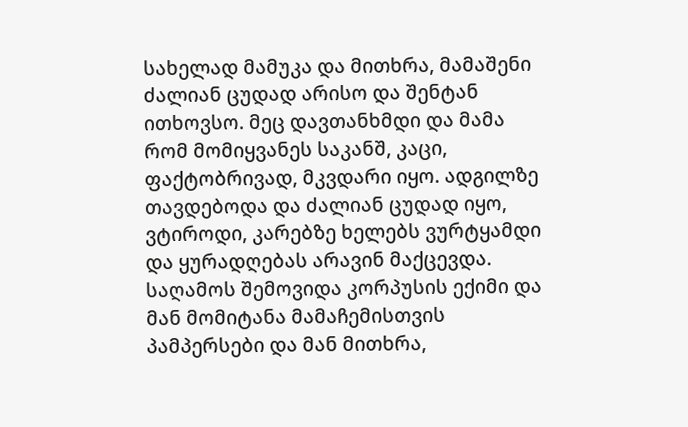სახელად მამუკა და მითხრა, მამაშენი ძალიან ცუდად არისო და შენტან ითხოვსო. მეც დავთანხმდი და მამა რომ მომიყვანეს საკანშ, კაცი, ფაქტობრივად, მკვდარი იყო. ადგილზე თავდებოდა და ძალიან ცუდად იყო, ვტიროდი, კარებზე ხელებს ვურტყამდი და ყურადღებას არავინ მაქცევდა. საღამოს შემოვიდა კორპუსის ექიმი და მან მომიტანა მამაჩემისთვის პამპერსები და მან მითხრა,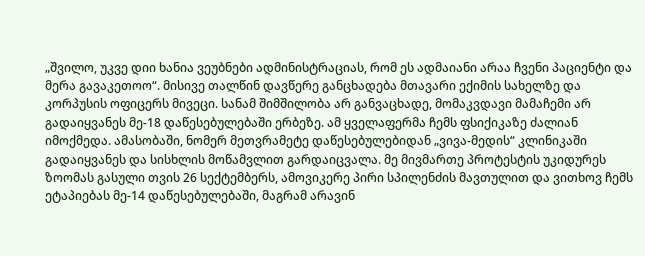„შვილო, უკვე დიი ხანია ვეუბნები ადმინისტრაციას, რომ ეს ადმაიანი არაა ჩვენი პაციენტი და მერა გავაკეთოო“. მისივე თალწინ დავწერე განცხადება მთავარი ექიმის სახელზე და კორპუსის ოფიცერს მივეცი. სანამ შიმშილობა არ განვაცხადე, მომაკვდავი მამაჩემი არ გადაიყვანეს მე-18 დაწესებულებაში ერბეზე. ამ ყველაფერმა ჩემს ფსიქიკაზე ძალიან იმოქმედა. ამასობაში, ნომერ მეთვრამეტე დაწესებულებიდან „ვივა-მედის“ კლინიკაში გადაიყვანეს და სისხლის მოწამვლით გარდაიცვალა. მე მივმართე პროტესტის უკიდურეს ზოომას გასული თვის 26 სექტემბერს, ამოვიკერე პირი სპილენძის მავთულით და ვითხოვ ჩემს ეტაპიებას მე-14 დაწესებულებაში, მაგრამ არავინ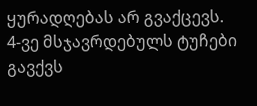ყურადღებას არ გვაქცევს. 4-ვე მსჯავრდებულს ტუჩები გავქვს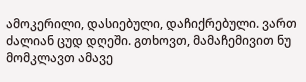ამოკერილი, დასიებული, დაჩიქრებული. ვართ ძალიან ცუდ დღეში. გთხოვთ, მამაჩემივით ნუ მომკლავთ ამავე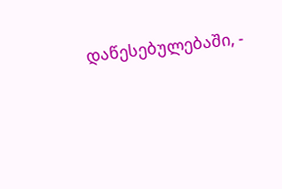დაწესებულებაში, -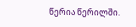წერია წერილში.